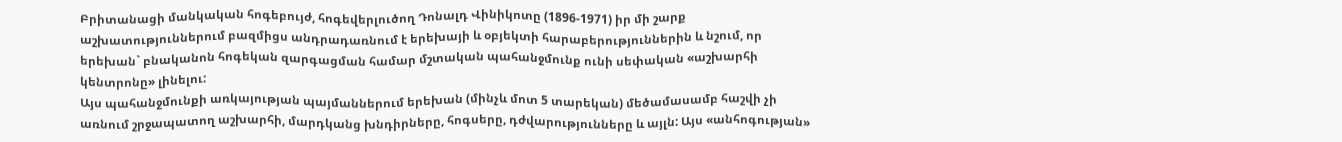Բրիտանացի մանկական հոգեբույժ, հոգեվերլուծող Դոնալդ Վինիկոտը (1896-1971) իր մի շարք աշխատություններում բազմիցս անդրադառնում է երեխայի և օբյեկտի հարաբերություններին և նշում, որ երեխան` բնականոն հոգեկան զարգացման համար մշտական պահանջմունք ունի սեփական «աշխարհի կենտրոնը» լինելու:
Այս պահանջմունքի առկայության պայմաններում երեխան (մինչև մոտ 5 տարեկան) մեծամասամբ հաշվի չի առնում շրջապատող աշխարհի, մարդկանց խնդիրները, հոգսերը, դժվարությունները և այլն: Այս «անհոգության»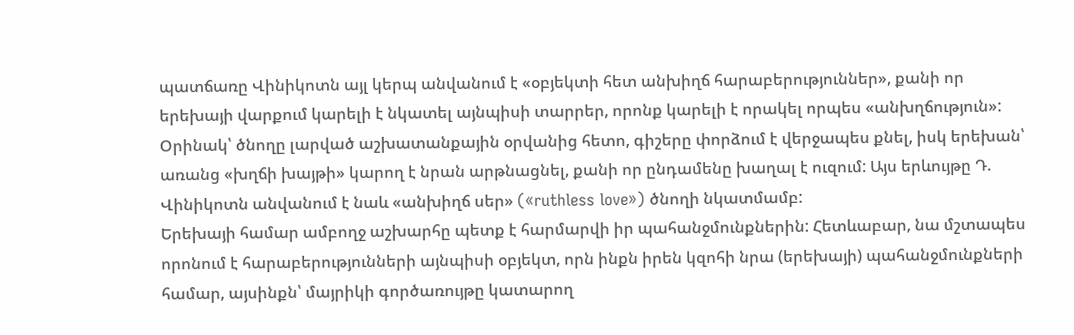պատճառը Վինիկոտն այլ կերպ անվանում է «օբյեկտի հետ անխիղճ հարաբերություններ», քանի որ երեխայի վարքում կարելի է նկատել այնպիսի տարրեր, որոնք կարելի է որակել որպես «անխղճություն»: Օրինակ՝ ծնողը լարված աշխատանքային օրվանից հետո, գիշերը փորձում է վերջապես քնել, իսկ երեխան՝ առանց «խղճի խայթի» կարող է նրան արթնացնել, քանի որ ընդամենը խաղալ է ուզում: Այս երևույթը Դ. Վինիկոտն անվանում է նաև «անխիղճ սեր» («ruthless love») ծնողի նկատմամբ:
Երեխայի համար ամբողջ աշխարհը պետք է հարմարվի իր պահանջմունքներին: Հետևաբար, նա մշտապես որոնում է հարաբերությունների այնպիսի օբյեկտ, որն ինքն իրեն կզոհի նրա (երեխայի) պահանջմունքների համար, այսինքն՝ մայրիկի գործառույթը կատարող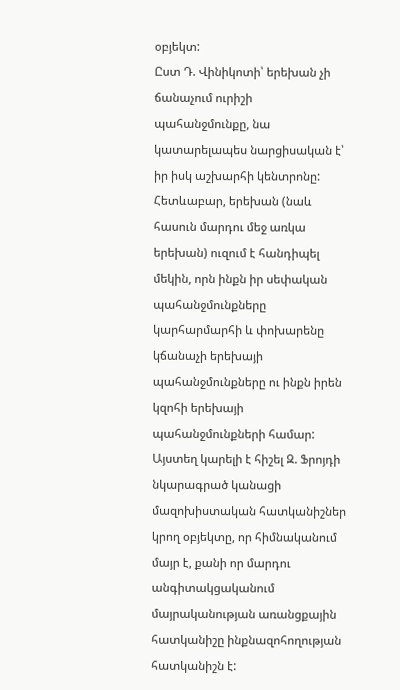օբյեկտ:
Ըստ Դ. Վինիկոտի՝ երեխան չի ճանաչում ուրիշի պահանջմունքը, նա կատարելապես նարցիսական է՝ իր իսկ աշխարհի կենտրոնը: Հետևաբար, երեխան (նաև հասուն մարդու մեջ առկա երեխան) ուզում է հանդիպել մեկին, որն ինքն իր սեփական պահանջմունքները կարհարմարհի և փոխարենը կճանաչի երեխայի պահանջմունքները ու ինքն իրեն կզոհի երեխայի պահանջմունքների համար:
Այստեղ կարելի է հիշել Զ. Ֆրոյդի նկարագրած կանացի մազոխիստական հատկանիշներ կրող օբյեկտը, որ հիմնականում մայր է, քանի որ մարդու անգիտակցականում մայրականության առանցքային հատկանիշը ինքնազոհողության հատկանիշն է: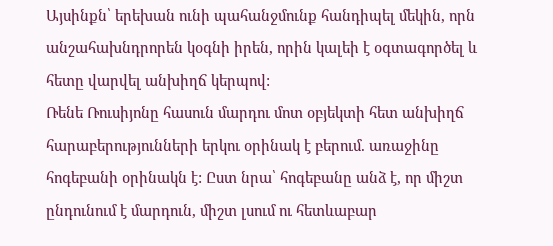Այսինքն՝ երեխան ունի պահանջմունք հանդիպել մեկին, որն անշահախնդրորեն կօգնի իրեն, որին կալեի է օգտագործել և հետը վարվել անխիղճ կերպով:
Ռենե Ռուսիյոնը հասուն մարդու մոտ օբյեկտի հետ անխիղճ հարաբերությունների երկու օրինակ է բերում. առաջինը հոգեբանի օրինակն է: Ըստ նրա՝ հոգեբանը անձ է, որ միշտ ընդունում է մարդուն, միշտ լսում ու հետևաբար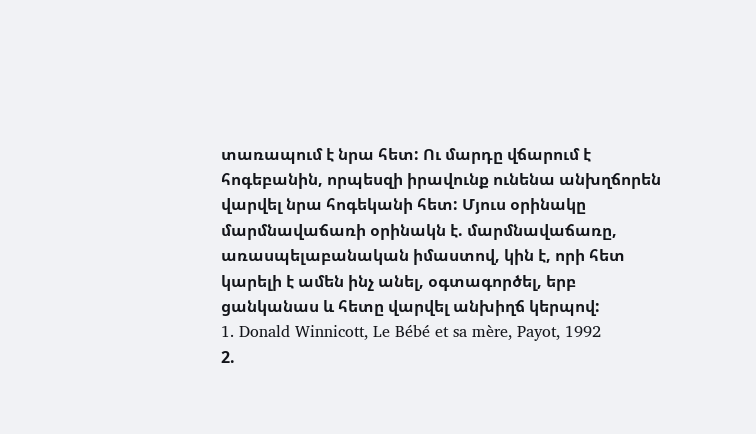տառապում է նրա հետ: Ու մարդը վճարում է հոգեբանին, որպեսզի իրավունք ունենա անխղճորեն վարվել նրա հոգեկանի հետ: Մյուս օրինակը մարմնավաճառի օրինակն է. մարմնավաճառը, առասպելաբանական իմաստով, կին է, որի հետ կարելի է ամեն ինչ անել, օգտագործել, երբ ցանկանաս և հետը վարվել անխիղճ կերպով:
1. Donald Winnicott, Le Bébé et sa mère, Payot, 1992
2.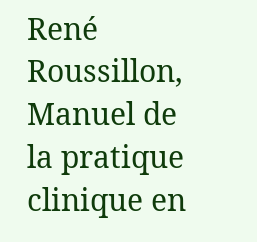René Roussillon, Manuel de la pratique clinique en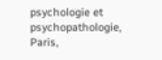psychologie et psychopathologie, Paris,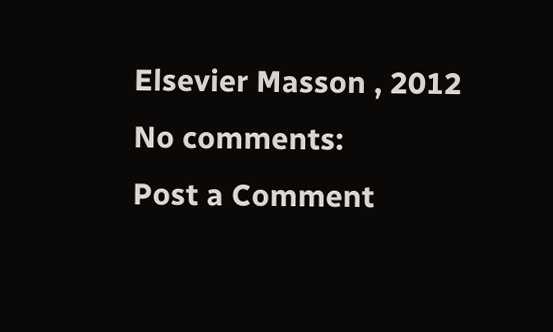Elsevier Masson , 2012
No comments:
Post a Comment